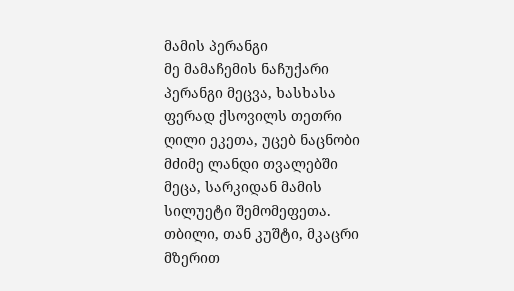მამის პერანგი
მე მამაჩემის ნაჩუქარი პერანგი მეცვა, ხასხასა ფერად ქსოვილს თეთრი ღილი ეკეთა, უცებ ნაცნობი მძიმე ლანდი თვალებში მეცა, სარკიდან მამის სილუეტი შემომეფეთა. თბილი, თან კუშტი, მკაცრი მზერით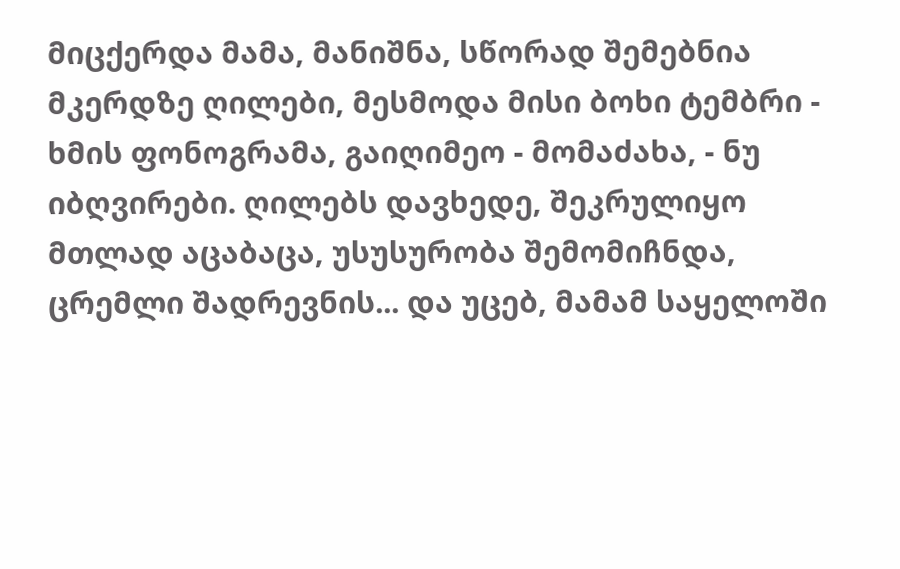მიცქერდა მამა, მანიშნა, სწორად შემებნია მკერდზე ღილები, მესმოდა მისი ბოხი ტემბრი - ხმის ფონოგრამა, გაიღიმეო - მომაძახა, - ნუ იბღვირები. ღილებს დავხედე, შეკრულიყო მთლად აცაბაცა, უსუსურობა შემომიჩნდა, ცრემლი შადრევნის... და უცებ, მამამ საყელოში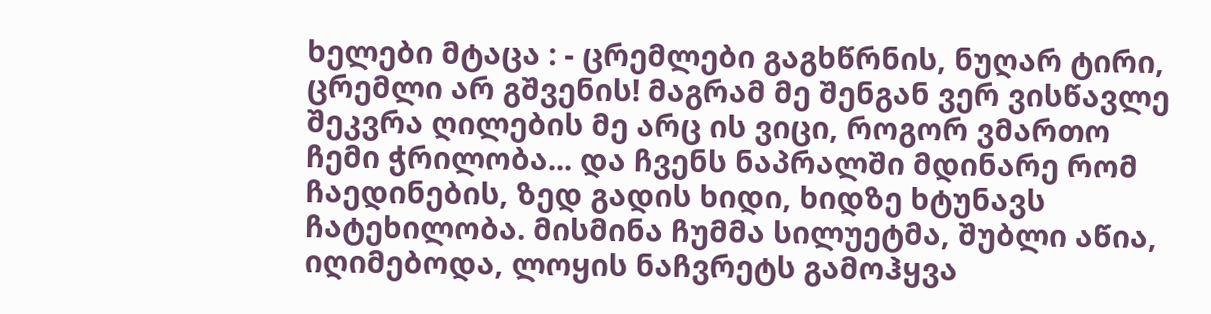ხელები მტაცა : - ცრემლები გაგხწრნის, ნუღარ ტირი, ცრემლი არ გშვენის! მაგრამ მე შენგან ვერ ვისწავლე შეკვრა ღილების მე არც ის ვიცი, როგორ ვმართო ჩემი ჭრილობა... და ჩვენს ნაპრალში მდინარე რომ ჩაედინების, ზედ გადის ხიდი, ხიდზე ხტუნავს ჩატეხილობა. მისმინა ჩუმმა სილუეტმა, შუბლი აწია, იღიმებოდა, ლოყის ნაჩვრეტს გამოჰყვა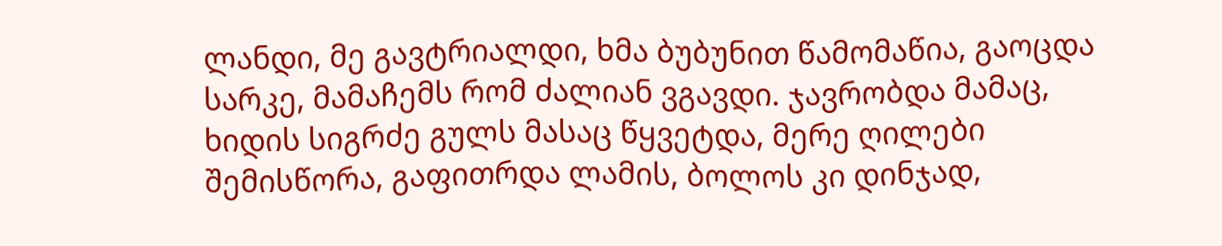ლანდი, მე გავტრიალდი, ხმა ბუბუნით წამომაწია, გაოცდა სარკე, მამაჩემს რომ ძალიან ვგავდი. ჯავრობდა მამაც, ხიდის სიგრძე გულს მასაც წყვეტდა, მერე ღილები შემისწორა, გაფითრდა ლამის, ბოლოს კი დინჯად,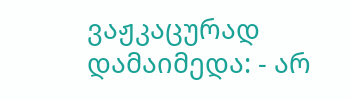ვაჟკაცურად დამაიმედა: - არ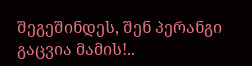შეგეშინდეს, შენ პერანგი გაცვია მამის!..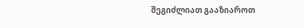შეგიძლიათ გააზიაროთ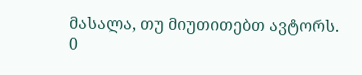მასალა, თუ მიუთითებთ ავტორს.
0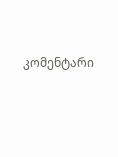კომენტარი